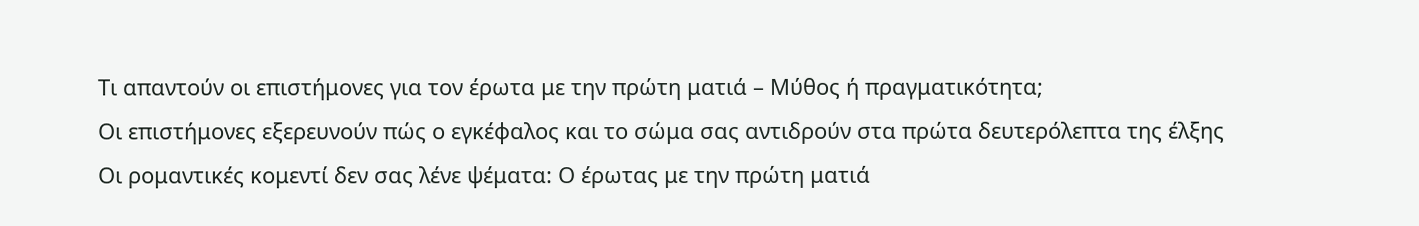Τι απαντούν οι επιστήμονες για τον έρωτα με την πρώτη ματιά – Μύθος ή πραγματικότητα;
Οι επιστήμονες εξερευνούν πώς ο εγκέφαλος και το σώμα σας αντιδρούν στα πρώτα δευτερόλεπτα της έλξης
Οι ρομαντικές κομεντί δεν σας λένε ψέματα: Ο έρωτας με την πρώτη ματιά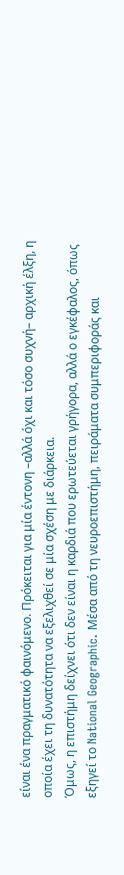είναι ένα πραγματικό φαινόμενο. Πρόκειται για μία έντονη –αλλά όχι και τόσο συχνή– αρχική έλξη, η οποία έχει τη δυνατότητα να εξελιχθεί σε μία σχέση με διάρκεια.
Όμως, η επιστήμη δείχνει ότι δεν είναι η καρδιά που ερωτεύεται γρήγορα, αλλά ο εγκέφαλος, όπως εξηγεί το National Geographic. Μέσα από τη νευροεπιστήμη, πειράματα συμπεριφοράς και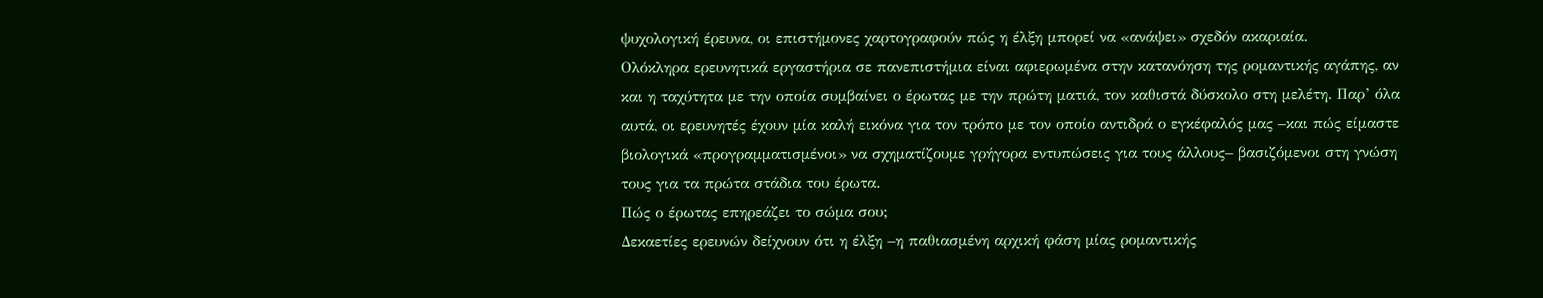ψυχολογική έρευνα, οι επιστήμονες χαρτογραφούν πώς η έλξη μπορεί να «ανάψει» σχεδόν ακαριαία.
Ολόκληρα ερευνητικά εργαστήρια σε πανεπιστήμια είναι αφιερωμένα στην κατανόηση της ρομαντικής αγάπης, αν και η ταχύτητα με την οποία συμβαίνει ο έρωτας με την πρώτη ματιά, τον καθιστά δύσκολο στη μελέτη. Παρ’ όλα αυτά, οι ερευνητές έχουν μία καλή εικόνα για τον τρόπο με τον οποίο αντιδρά ο εγκέφαλός μας –και πώς είμαστε βιολογικά «προγραμματισμένοι» να σχηματίζουμε γρήγορα εντυπώσεις για τους άλλους– βασιζόμενοι στη γνώση τους για τα πρώτα στάδια του έρωτα.
Πώς ο έρωτας επηρεάζει το σώμα σου;
Δεκαετίες ερευνών δείχνουν ότι η έλξη –η παθιασμένη αρχική φάση μίας ρομαντικής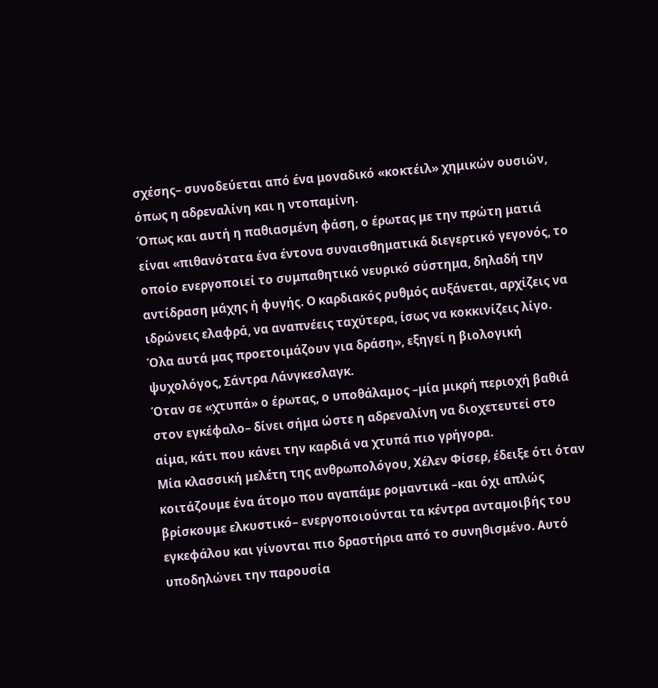σχέσης– συνοδεύεται από ένα μοναδικό «κοκτέιλ» χημικών ουσιών, όπως η αδρεναλίνη και η ντοπαμίνη.
Όπως και αυτή η παθιασμένη φάση, ο έρωτας με την πρώτη ματιά είναι «πιθανότατα ένα έντονα συναισθηματικά διεγερτικό γεγονός, το οποίο ενεργοποιεί το συμπαθητικό νευρικό σύστημα, δηλαδή την αντίδραση μάχης ή φυγής. Ο καρδιακός ρυθμός αυξάνεται, αρχίζεις να ιδρώνεις ελαφρά, να αναπνέεις ταχύτερα, ίσως να κοκκινίζεις λίγο. Όλα αυτά μας προετοιμάζουν για δράση», εξηγεί η βιολογική ψυχολόγος, Σάντρα Λάνγκεσλαγκ.
Όταν σε «χτυπά» ο έρωτας, ο υποθάλαμος –μία μικρή περιοχή βαθιά στον εγκέφαλο– δίνει σήμα ώστε η αδρεναλίνη να διοχετευτεί στο αίμα, κάτι που κάνει την καρδιά να χτυπά πιο γρήγορα.
Μία κλασσική μελέτη της ανθρωπολόγου, Χέλεν Φίσερ, έδειξε ότι όταν κοιτάζουμε ένα άτομο που αγαπάμε ρομαντικά –και όχι απλώς βρίσκουμε ελκυστικό– ενεργοποιούνται τα κέντρα ανταμοιβής του εγκεφάλου και γίνονται πιο δραστήρια από το συνηθισμένο. Αυτό υποδηλώνει την παρουσία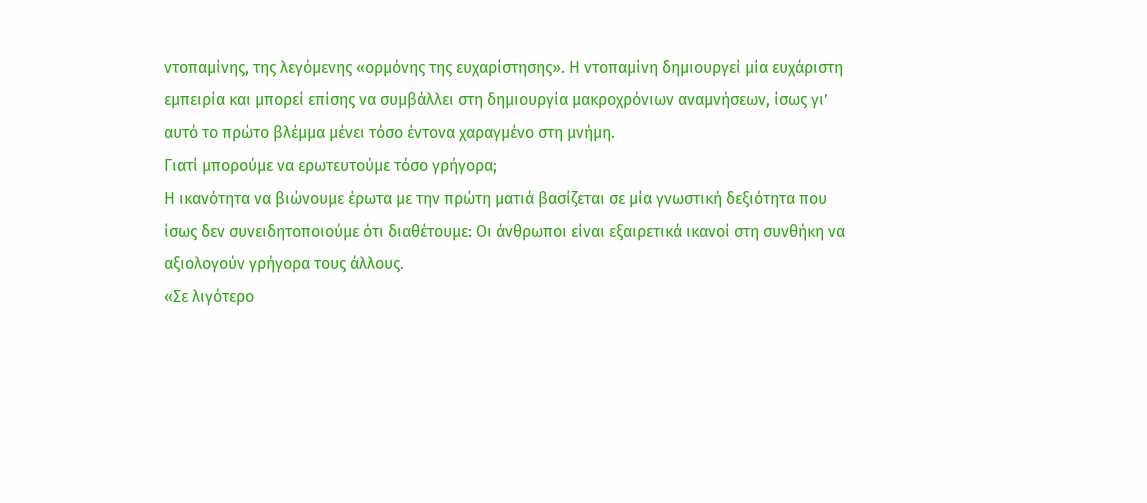ντοπαμίνης, της λεγόμενης «ορμόνης της ευχαρίστησης». Η ντοπαμίνη δημιουργεί μία ευχάριστη εμπειρία και μπορεί επίσης να συμβάλλει στη δημιουργία μακροχρόνιων αναμνήσεων, ίσως γι’ αυτό το πρώτο βλέμμα μένει τόσο έντονα χαραγμένο στη μνήμη.
Γιατί μπορούμε να ερωτευτούμε τόσο γρήγορα;
Η ικανότητα να βιώνουμε έρωτα με την πρώτη ματιά βασίζεται σε μία γνωστική δεξιότητα που ίσως δεν συνειδητοποιούμε ότι διαθέτουμε: Οι άνθρωποι είναι εξαιρετικά ικανοί στη συνθήκη να αξιολογούν γρήγορα τους άλλους.
«Σε λιγότερο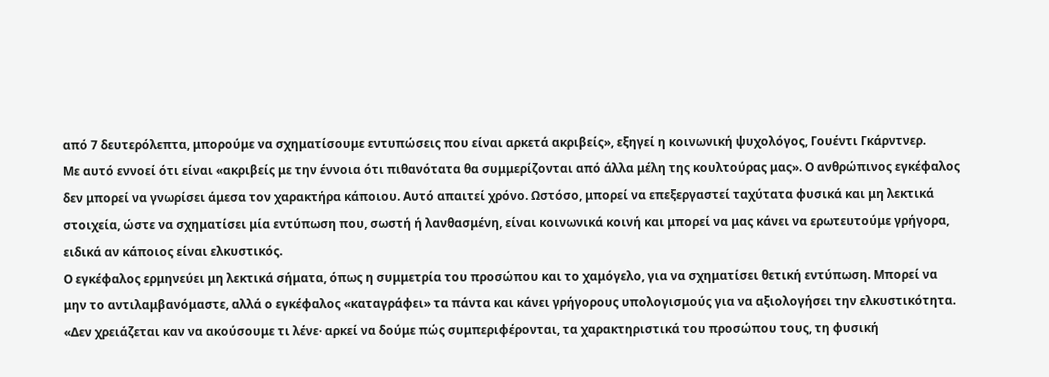από 7 δευτερόλεπτα, μπορούμε να σχηματίσουμε εντυπώσεις που είναι αρκετά ακριβείς», εξηγεί η κοινωνική ψυχολόγος, Γουέντι Γκάρντνερ.
Με αυτό εννοεί ότι είναι «ακριβείς με την έννοια ότι πιθανότατα θα συμμερίζονται από άλλα μέλη της κουλτούρας μας». Ο ανθρώπινος εγκέφαλος δεν μπορεί να γνωρίσει άμεσα τον χαρακτήρα κάποιου. Αυτό απαιτεί χρόνο. Ωστόσο, μπορεί να επεξεργαστεί ταχύτατα φυσικά και μη λεκτικά στοιχεία, ώστε να σχηματίσει μία εντύπωση που, σωστή ή λανθασμένη, είναι κοινωνικά κοινή και μπορεί να μας κάνει να ερωτευτούμε γρήγορα, ειδικά αν κάποιος είναι ελκυστικός.
Ο εγκέφαλος ερμηνεύει μη λεκτικά σήματα, όπως η συμμετρία του προσώπου και το χαμόγελο, για να σχηματίσει θετική εντύπωση. Μπορεί να μην το αντιλαμβανόμαστε, αλλά ο εγκέφαλος «καταγράφει» τα πάντα και κάνει γρήγορους υπολογισμούς για να αξιολογήσει την ελκυστικότητα.
«Δεν χρειάζεται καν να ακούσουμε τι λένε· αρκεί να δούμε πώς συμπεριφέρονται, τα χαρακτηριστικά του προσώπου τους, τη φυσική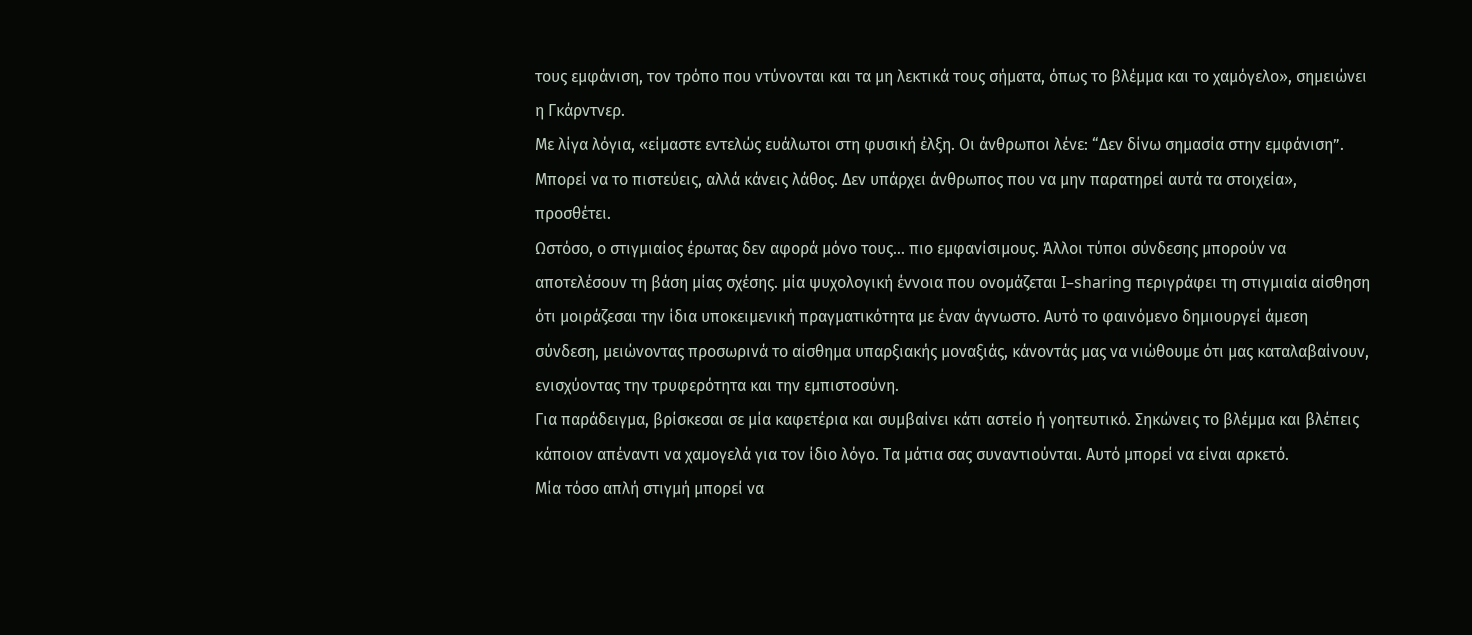τους εμφάνιση, τον τρόπο που ντύνονται και τα μη λεκτικά τους σήματα, όπως το βλέμμα και το χαμόγελο», σημειώνει η Γκάρντνερ.
Με λίγα λόγια, «είμαστε εντελώς ευάλωτοι στη φυσική έλξη. Οι άνθρωποι λένε: “Δεν δίνω σημασία στην εμφάνιση”. Μπορεί να το πιστεύεις, αλλά κάνεις λάθος. Δεν υπάρχει άνθρωπος που να μην παρατηρεί αυτά τα στοιχεία», προσθέτει.
Ωστόσο, ο στιγμιαίος έρωτας δεν αφορά μόνο τους… πιο εμφανίσιμους. Άλλοι τύποι σύνδεσης μπορούν να αποτελέσουν τη βάση μίας σχέσης. μία ψυχολογική έννοια που ονομάζεται I–sharing περιγράφει τη στιγμιαία αίσθηση ότι μοιράζεσαι την ίδια υποκειμενική πραγματικότητα με έναν άγνωστο. Αυτό το φαινόμενο δημιουργεί άμεση σύνδεση, μειώνοντας προσωρινά το αίσθημα υπαρξιακής μοναξιάς, κάνοντάς μας να νιώθουμε ότι μας καταλαβαίνουν, ενισχύοντας την τρυφερότητα και την εμπιστοσύνη.
Για παράδειγμα, βρίσκεσαι σε μία καφετέρια και συμβαίνει κάτι αστείο ή γοητευτικό. Σηκώνεις το βλέμμα και βλέπεις κάποιον απέναντι να χαμογελά για τον ίδιο λόγο. Τα μάτια σας συναντιούνται. Αυτό μπορεί να είναι αρκετό.
Μία τόσο απλή στιγμή μπορεί να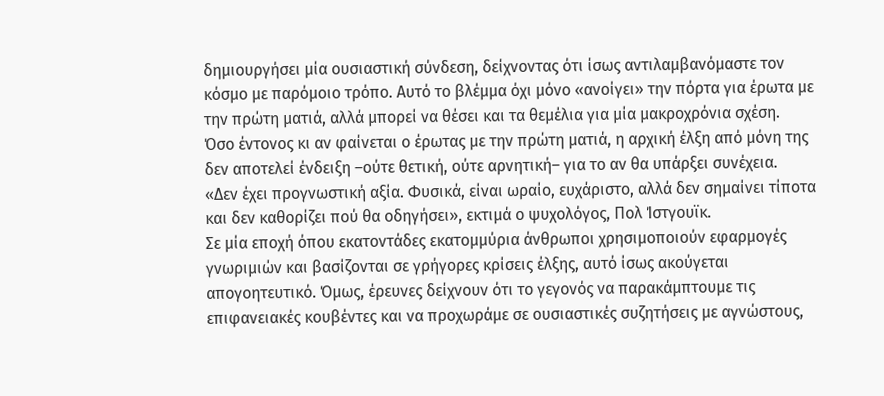δημιουργήσει μία ουσιαστική σύνδεση, δείχνοντας ότι ίσως αντιλαμβανόμαστε τον κόσμο με παρόμοιο τρόπο. Αυτό το βλέμμα όχι μόνο «ανοίγει» την πόρτα για έρωτα με την πρώτη ματιά, αλλά μπορεί να θέσει και τα θεμέλια για μία μακροχρόνια σχέση.
Όσο έντονος κι αν φαίνεται ο έρωτας με την πρώτη ματιά, η αρχική έλξη από μόνη της δεν αποτελεί ένδειξη –ούτε θετική, ούτε αρνητική– για το αν θα υπάρξει συνέχεια.
«Δεν έχει προγνωστική αξία. Φυσικά, είναι ωραίο, ευχάριστο, αλλά δεν σημαίνει τίποτα και δεν καθορίζει πού θα οδηγήσει», εκτιμά ο ψυχολόγος, Πολ Ίστγουϊκ.
Σε μία εποχή όπου εκατοντάδες εκατομμύρια άνθρωποι χρησιμοποιούν εφαρμογές γνωριμιών και βασίζονται σε γρήγορες κρίσεις έλξης, αυτό ίσως ακούγεται απογοητευτικό. Όμως, έρευνες δείχνουν ότι το γεγονός να παρακάμπτουμε τις επιφανειακές κουβέντες και να προχωράμε σε ουσιαστικές συζητήσεις με αγνώστους,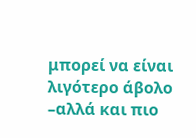μπορεί να είναι λιγότερο άβολο –αλλά και πιο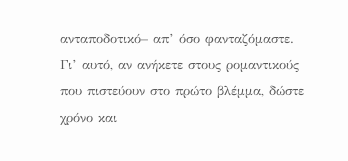ανταποδοτικό– απ’ όσο φανταζόμαστε.
Γι’ αυτό, αν ανήκετε στους ρομαντικούς που πιστεύουν στο πρώτο βλέμμα, δώστε χρόνο και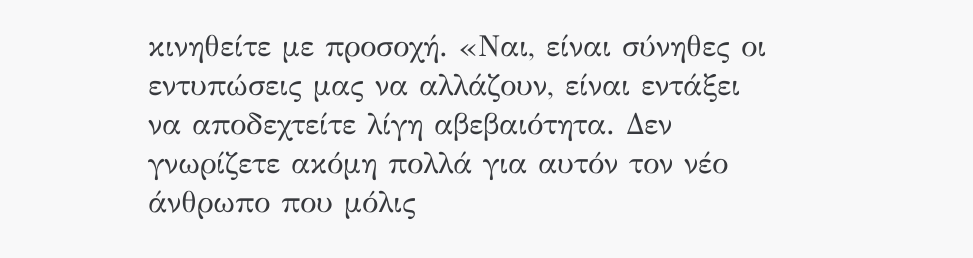κινηθείτε με προσοχή. «Ναι, είναι σύνηθες οι εντυπώσεις μας να αλλάζουν, είναι εντάξει να αποδεχτείτε λίγη αβεβαιότητα. Δεν γνωρίζετε ακόμη πολλά για αυτόν τον νέο άνθρωπο που μόλις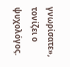γνωρίσατε», τονίζει ο ψυχολόγος.